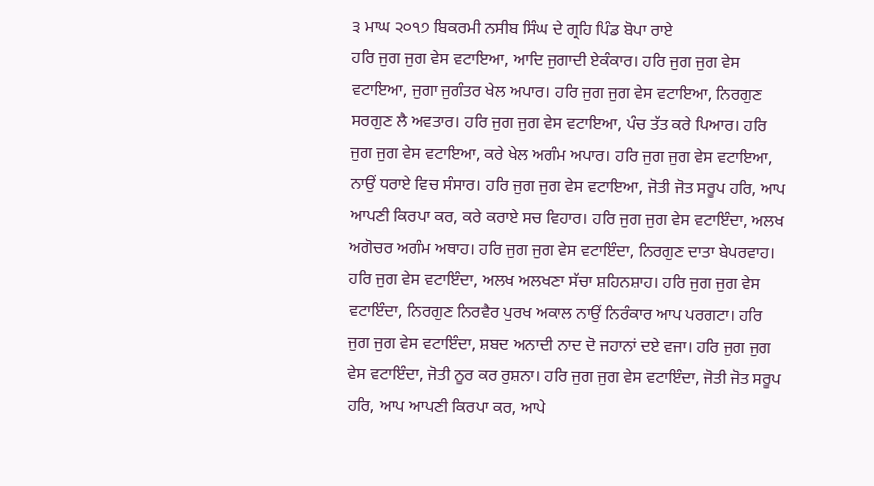੩ ਮਾਘ ੨੦੧੭ ਬਿਕਰਮੀ ਨਸੀਬ ਸਿੰਘ ਦੇ ਗ੍ਰਹਿ ਪਿੰਡ ਬੋਪਾ ਰਾਏ
ਹਰਿ ਜੁਗ ਜੁਗ ਵੇਸ ਵਟਾਇਆ, ਆਦਿ ਜੁਗਾਦੀ ਏਕੰਕਾਰ। ਹਰਿ ਜੁਗ ਜੁਗ ਵੇਸ ਵਟਾਇਆ, ਜੁਗਾ ਜੁਗੰਤਰ ਖੇਲ ਅਪਾਰ। ਹਰਿ ਜੁਗ ਜੁਗ ਵੇਸ ਵਟਾਇਆ, ਨਿਰਗੁਣ ਸਰਗੁਣ ਲੈ ਅਵਤਾਰ। ਹਰਿ ਜੁਗ ਜੁਗ ਵੇਸ ਵਟਾਇਆ, ਪੰਚ ਤੱਤ ਕਰੇ ਪਿਆਰ। ਹਰਿ ਜੁਗ ਜੁਗ ਵੇਸ ਵਟਾਇਆ, ਕਰੇ ਖੇਲ ਅਗੰਮ ਅਪਾਰ। ਹਰਿ ਜੁਗ ਜੁਗ ਵੇਸ ਵਟਾਇਆ, ਨਾਉਂ ਧਰਾਏ ਵਿਚ ਸੰਸਾਰ। ਹਰਿ ਜੁਗ ਜੁਗ ਵੇਸ ਵਟਾਇਆ, ਜੋਤੀ ਜੋਤ ਸਰੂਪ ਹਰਿ, ਆਪ ਆਪਣੀ ਕਿਰਪਾ ਕਰ, ਕਰੇ ਕਰਾਏ ਸਚ ਵਿਹਾਰ। ਹਰਿ ਜੁਗ ਜੁਗ ਵੇਸ ਵਟਾਇੰਦਾ, ਅਲਖ ਅਗੋਚਰ ਅਗੰਮ ਅਥਾਹ। ਹਰਿ ਜੁਗ ਜੁਗ ਵੇਸ ਵਟਾਇੰਦਾ, ਨਿਰਗੁਣ ਦਾਤਾ ਬੇਪਰਵਾਹ। ਹਰਿ ਜੁਗ ਵੇਸ ਵਟਾਇੰਦਾ, ਅਲਖ ਅਲਖਣਾ ਸੱਚਾ ਸ਼ਹਿਨਸ਼ਾਹ। ਹਰਿ ਜੁਗ ਜੁਗ ਵੇਸ ਵਟਾਇੰਦਾ, ਨਿਰਗੁਣ ਨਿਰਵੈਰ ਪੁਰਖ ਅਕਾਲ ਨਾਉਂ ਨਿਰੰਕਾਰ ਆਪ ਪਰਗਟਾ। ਹਰਿ ਜੁਗ ਜੁਗ ਵੇਸ ਵਟਾਇੰਦਾ, ਸ਼ਬਦ ਅਨਾਦੀ ਨਾਦ ਦੋ ਜਹਾਨਾਂ ਦਏ ਵਜਾ। ਹਰਿ ਜੁਗ ਜੁਗ ਵੇਸ ਵਟਾਇੰਦਾ, ਜੋਤੀ ਨੂਰ ਕਰ ਰੁਸ਼ਨਾ। ਹਰਿ ਜੁਗ ਜੁਗ ਵੇਸ ਵਟਾਇੰਦਾ, ਜੋਤੀ ਜੋਤ ਸਰੂਪ ਹਰਿ, ਆਪ ਆਪਣੀ ਕਿਰਪਾ ਕਰ, ਆਪੇ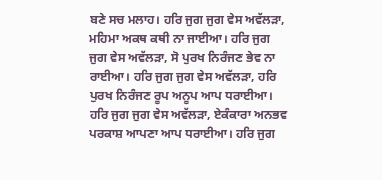ਬਣੇ ਸਚ ਮਲਾਹ। ਹਰਿ ਜੁਗ ਜੁਗ ਵੇਸ ਅਵੱਲੜਾ, ਮਹਿਮਾ ਅਕਥ ਕਥੀ ਨਾ ਜਾਈਆ। ਹਰਿ ਜੁਗ ਜੁਗ ਵੇਸ ਅਵੱਲੜਾ, ਸੋ ਪੁਰਖ ਨਿਰੰਜਣ ਭੇਵ ਨਾ ਰਾਈਆ। ਹਰਿ ਜੁਗ ਜੁਗ ਵੇਸ ਅਵੱਲੜਾ, ਹਰਿ ਪੁਰਖ ਨਿਰੰਜਣ ਰੂਪ ਅਨੂਪ ਆਪ ਧਰਾਈਆ। ਹਰਿ ਜੁਗ ਜੁਗ ਵੇਸ ਅਵੱਲੜਾ, ਏਕੰਕਾਰਾ ਅਨਭਵ ਪਰਕਾਸ਼ ਆਪਣਾ ਆਪ ਧਰਾਈਆ। ਹਰਿ ਜੁਗ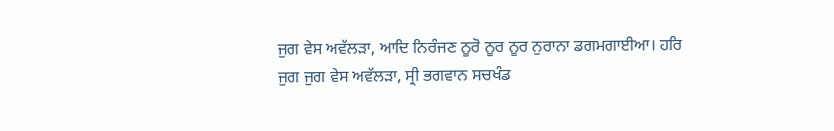ਜੁਗ ਵੇਸ ਅਵੱਲੜਾ, ਆਦਿ ਨਿਰੰਜਣ ਨੂਰੋ ਨੂਰ ਨੂਰ ਨੁਰਾਨਾ ਡਗਮਗਾਈਆ। ਹਰਿ ਜੁਗ ਜੁਗ ਵੇਸ ਅਵੱਲੜਾ, ਸ੍ਰੀ ਭਗਵਾਨ ਸਚਖੰਡ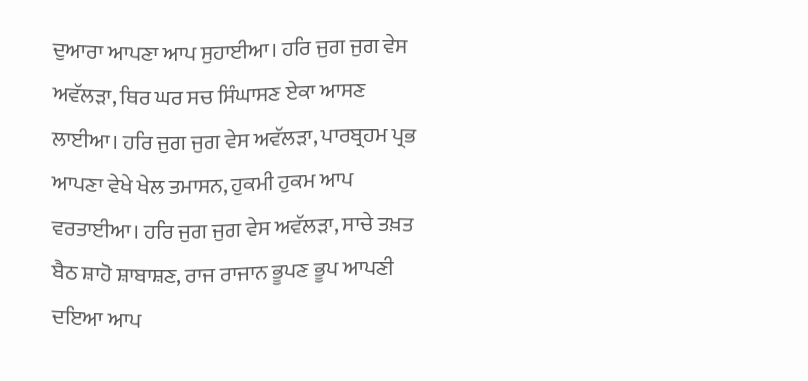ਦੁਆਰਾ ਆਪਣਾ ਆਪ ਸੁਹਾਈਆ। ਹਰਿ ਜੁਗ ਜੁਗ ਵੇਸ ਅਵੱਲੜਾ, ਥਿਰ ਘਰ ਸਚ ਸਿੰਘਾਸਣ ਏਕਾ ਆਸਣ ਲਾਈਆ। ਹਰਿ ਜੁਗ ਜੁਗ ਵੇਸ ਅਵੱਲੜਾ, ਪਾਰਬ੍ਰਹਮ ਪ੍ਰਭ ਆਪਣਾ ਵੇਖੇ ਖੇਲ ਤਮਾਸਨ, ਹੁਕਮੀ ਹੁਕਮ ਆਪ ਵਰਤਾਈਆ। ਹਰਿ ਜੁਗ ਜੁਗ ਵੇਸ ਅਵੱਲੜਾ, ਸਾਚੇ ਤਖ਼ਤ ਬੈਠ ਸ਼ਾਹੋ ਸ਼ਾਬਾਸ਼ਣ, ਰਾਜ ਰਾਜਾਨ ਭੂਪਣ ਭੂਪ ਆਪਣੀ ਦਇਆ ਆਪ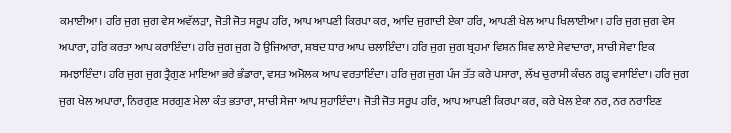ਕਮਾਈਆ। ਹਰਿ ਜੁਗ ਜੁਗ ਵੇਸ ਅਵੱਲੜਾ, ਜੋਤੀ ਜੋਤ ਸਰੂਪ ਹਰਿ, ਆਪ ਆਪਣੀ ਕਿਰਪਾ ਕਰ, ਆਦਿ ਜੁਗਾਦੀ ਏਕਾ ਹਰਿ, ਆਪਣੀ ਖੇਲ ਆਪ ਖਿਲਾਈਆ। ਹਰਿ ਜੁਗ ਜੁਗ ਵੇਸ ਅਪਾਰਾ, ਹਰਿ ਕਰਤਾ ਆਪ ਕਰਾਇੰਦਾ। ਹਰਿ ਜੁਗ ਜੁਗ ਹੋ ਉਜਿਆਰਾ, ਸ਼ਬਦ ਧਾਰ ਆਪ ਚਲਾਇੰਦਾ। ਹਰਿ ਜੁਗ ਜੁਗ ਬ੍ਰਹਮਾ ਵਿਸ਼ਨ ਸ਼ਿਵ ਲਾਏ ਸੇਵਾਦਾਰਾ, ਸਾਚੀ ਸੇਵਾ ਇਕ ਸਮਝਾਇੰਦਾ। ਹਰਿ ਜੁਗ ਜੁਗ ਤ੍ਰੈਗੁਣ ਮਾਇਆ ਭਰੇ ਭੰਡਾਰਾ, ਵਸਤ ਅਮੋਲਕ ਆਪ ਵਰਤਾਇੰਦਾ। ਹਰਿ ਜੁਗ ਜੁਗ ਪੰਜ ਤੱਤ ਕਰੇ ਪਸਾਰਾ, ਲੱਖ ਚੁਰਾਸੀ ਕੰਚਨ ਗੜ੍ਹ ਵਸਾਇੰਦਾ। ਹਰਿ ਜੁਗ ਜੁਗ ਖੇਲ ਅਪਾਰਾ, ਨਿਰਗੁਣ ਸਰਗੁਣ ਮੇਲਾ ਕੰਤ ਭਤਾਰਾ, ਸਾਚੀ ਸੇਜਾ ਆਪ ਸੁਹਾਇੰਦਾ। ਜੋਤੀ ਜੋਤ ਸਰੂਪ ਹਰਿ, ਆਪ ਆਪਣੀ ਕਿਰਪਾ ਕਰ, ਕਰੇ ਖੇਲ ਏਕਾ ਨਰ, ਨਰ ਨਰਾਇਣ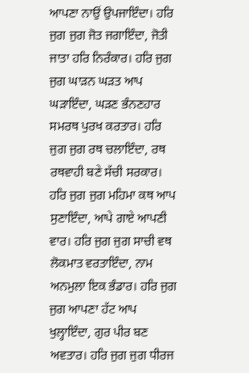ਆਪਣਾ ਨਾਉਂ ਉਪਜਾਇੰਦਾ। ਹਰਿ ਜੁਗ ਜੁਗ ਜੋਤ ਜਗਾਇੰਦਾ, ਜੋਤੀ ਜਾਤਾ ਹਰਿ ਨਿਰੰਕਾਰ। ਹਰਿ ਜੁਗ ਜੁਗ ਘਾੜਨ ਘੜਤ ਆਪ ਘੜਾਇੰਦਾ, ਘੜਣ ਭੰਨਣਹਾਰ ਸਮਰਥ ਪੁਰਖ ਕਰਤਾਰ। ਹਰਿ ਜੁਗ ਜੁਗ ਰਥ ਚਲਾਇੰਦਾ, ਰਥ ਰਥਵਾਹੀ ਬਣੇ ਸੱਚੀ ਸਰਕਾਰ। ਹਰਿ ਜੁਗ ਜੁਗ ਮਹਿਮਾ ਕਥ ਆਪ ਸੁਣਾਇੰਦਾ, ਆਪੇ ਗਾਏ ਆਪਣੀ ਵਾਰ। ਹਰਿ ਜੁਗ ਜੁਗ ਸਾਚੀ ਵਥ ਲੋਕਮਾਤ ਵਰਤਾਇੰਦਾ, ਨਾਮ ਅਨਮੁਲਾ ਇਕ ਭੰਡਾਰ। ਹਰਿ ਜੁਗ ਜੁਗ ਆਪਣਾ ਹੱਟ ਆਪ ਖੁਲ੍ਹਾਇੰਦਾ, ਗੁਰ ਪੀਰ ਬਣ ਅਵਤਾਰ। ਹਰਿ ਜੁਗ ਜੁਗ ਧੀਰਜ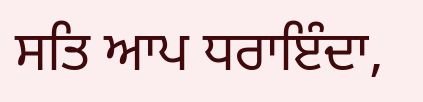ਸਤਿ ਆਪ ਧਰਾਇੰਦਾ,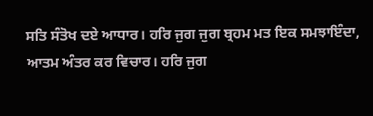ਸਤਿ ਸੰਤੋਖ ਦਏ ਆਧਾਰ। ਹਰਿ ਜੁਗ ਜੁਗ ਬ੍ਰਹਮ ਮਤ ਇਕ ਸਮਝਾਇੰਦਾ, ਆਤਮ ਅੰਤਰ ਕਰ ਵਿਚਾਰ। ਹਰਿ ਜੁਗ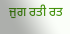ਜੁਗ ਰਤੀ ਰਤ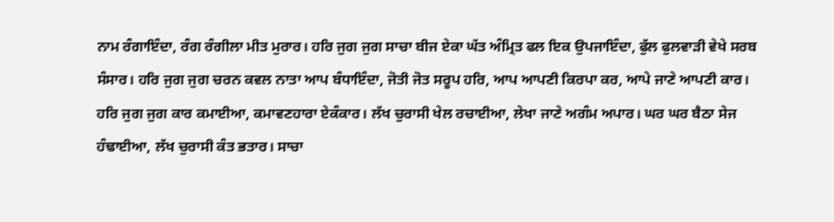ਨਾਮ ਰੰਗਾਇੰਦਾ, ਰੰਗ ਰੰਗੀਲਾ ਮੀਤ ਮੁਰਾਰ। ਹਰਿ ਜੁਗ ਜੁਗ ਸਾਚਾ ਬੀਜ ਏਕਾ ਘੱਤ ਅੰਮ੍ਰਿਤ ਫਲ ਇਕ ਉਪਜਾਇੰਦਾ, ਫੁੱਲ ਫੁਲਵਾੜੀ ਵੇਖੇ ਸਰਬ ਸੰਸਾਰ। ਹਰਿ ਜੁਗ ਜੁਗ ਚਰਨ ਕਵਲ ਨਾਤਾ ਆਪ ਬੰਧਾਇੰਦਾ, ਜੋਤੀ ਜੋਤ ਸਰੂਪ ਹਰਿ, ਆਪ ਆਪਣੀ ਕਿਰਪਾ ਕਰ, ਆਪੇ ਜਾਣੇ ਆਪਣੀ ਕਾਰ। ਹਰਿ ਜੁਗ ਜੁਗ ਕਾਰ ਕਮਾਈਆ, ਕਮਾਵਣਹਾਰਾ ਏਕੰਕਾਰ। ਲੱਖ ਚੁਰਾਸੀ ਖੇਲ ਰਚਾਈਆ, ਲੇਖਾ ਜਾਣੇ ਅਗੰਮ ਅਪਾਰ। ਘਰ ਘਰ ਬੈਠਾ ਸੇਜ ਹੰਢਾਈਆ, ਲੱਖ ਚੁਰਾਸੀ ਕੰਤ ਭਤਾਰ। ਸਾਚਾ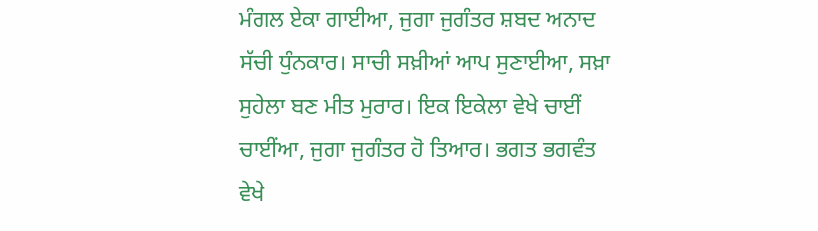ਮੰਗਲ ਏਕਾ ਗਾਈਆ, ਜੁਗਾ ਜੁਗੰਤਰ ਸ਼ਬਦ ਅਨਾਦ ਸੱਚੀ ਧੁੰਨਕਾਰ। ਸਾਚੀ ਸਖ਼ੀਆਂ ਆਪ ਸੁਣਾਈਆ, ਸਖ਼ਾ ਸੁਹੇਲਾ ਬਣ ਮੀਤ ਮੁਰਾਰ। ਇਕ ਇਕੇਲਾ ਵੇਖੇ ਚਾਈਂ ਚਾਈਂਆ, ਜੁਗਾ ਜੁਗੰਤਰ ਹੋ ਤਿਆਰ। ਭਗਤ ਭਗਵੰਤ ਵੇਖੇ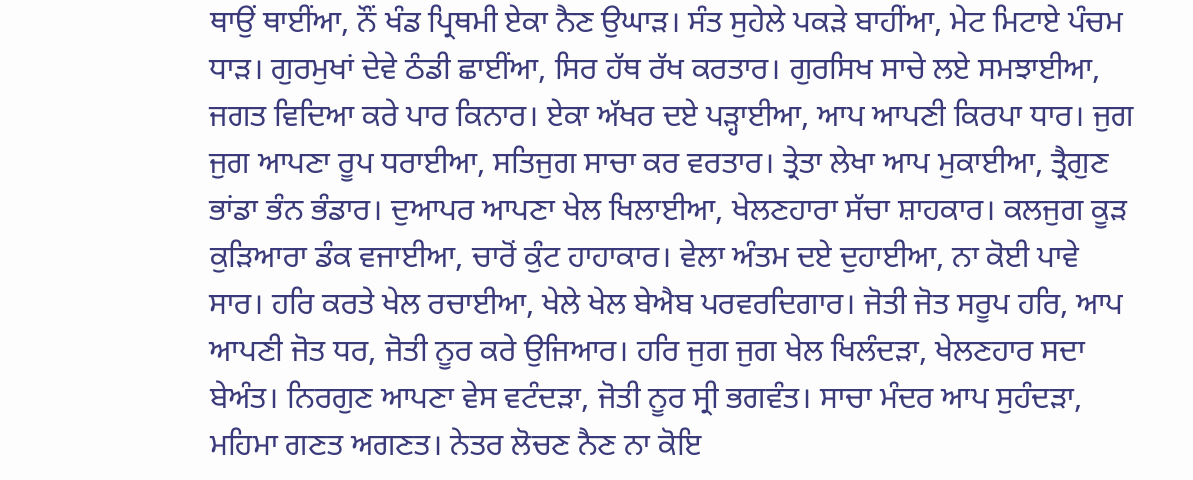ਥਾਉਂ ਥਾਈਂਆ, ਨੌਂ ਖੰਡ ਪ੍ਰਿਥਮੀ ਏਕਾ ਨੈਣ ਉਘਾੜ। ਸੰਤ ਸੁਹੇਲੇ ਪਕੜੇ ਬਾਹੀਂਆ, ਮੇਟ ਮਿਟਾਏ ਪੰਚਮ ਧਾੜ। ਗੁਰਮੁਖਾਂ ਦੇਵੇ ਠੰਡੀ ਛਾਈਂਆ, ਸਿਰ ਹੱਥ ਰੱਖ ਕਰਤਾਰ। ਗੁਰਸਿਖ ਸਾਚੇ ਲਏ ਸਮਝਾਈਆ, ਜਗਤ ਵਿਦਿਆ ਕਰੇ ਪਾਰ ਕਿਨਾਰ। ਏਕਾ ਅੱਖਰ ਦਏ ਪੜ੍ਹਾਈਆ, ਆਪ ਆਪਣੀ ਕਿਰਪਾ ਧਾਰ। ਜੁਗ ਜੁਗ ਆਪਣਾ ਰੂਪ ਧਰਾਈਆ, ਸਤਿਜੁਗ ਸਾਚਾ ਕਰ ਵਰਤਾਰ। ਤ੍ਰੇਤਾ ਲੇਖਾ ਆਪ ਮੁਕਾਈਆ, ਤ੍ਰੈਗੁਣ ਭਾਂਡਾ ਭੰਨ ਭੰਡਾਰ। ਦੁਆਪਰ ਆਪਣਾ ਖੇਲ ਖਿਲਾਈਆ, ਖੇਲਣਹਾਰਾ ਸੱਚਾ ਸ਼ਾਹਕਾਰ। ਕਲਜੁਗ ਕੂੜ ਕੁੜਿਆਰਾ ਡੰਕ ਵਜਾਈਆ, ਚਾਰੋਂ ਕੁੰਟ ਹਾਹਾਕਾਰ। ਵੇਲਾ ਅੰਤਮ ਦਏ ਦੁਹਾਈਆ, ਨਾ ਕੋਈ ਪਾਵੇ ਸਾਰ। ਹਰਿ ਕਰਤੇ ਖੇਲ ਰਚਾਈਆ, ਖੇਲੇ ਖੇਲ ਬੇਐਬ ਪਰਵਰਦਿਗਾਰ। ਜੋਤੀ ਜੋਤ ਸਰੂਪ ਹਰਿ, ਆਪ ਆਪਣੀ ਜੋਤ ਧਰ, ਜੋਤੀ ਨੂਰ ਕਰੇ ਉਜਿਆਰ। ਹਰਿ ਜੁਗ ਜੁਗ ਖੇਲ ਖਿਲੰਦੜਾ, ਖੇਲਣਹਾਰ ਸਦਾ ਬੇਅੰਤ। ਨਿਰਗੁਣ ਆਪਣਾ ਵੇਸ ਵਟੰਦੜਾ, ਜੋਤੀ ਨੂਰ ਸ੍ਰੀ ਭਗਵੰਤ। ਸਾਚਾ ਮੰਦਰ ਆਪ ਸੁਹੰਦੜਾ, ਮਹਿਮਾ ਗਣਤ ਅਗਣਤ। ਨੇਤਰ ਲੋਚਣ ਨੈਣ ਨਾ ਕੋਇ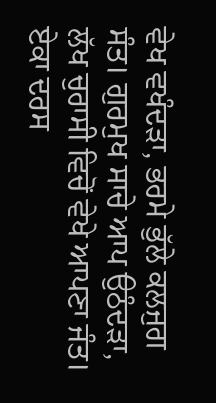ਵੇਖ ਵਖੰਦੜਾ, ਭਰਮੇ ਭੁੱਲੇ ਕਲਜੁਗ ਸੰਤ। ਗੁਰਮੁਖ ਸਾਚੇ ਆਪ ਉਠੰਦੜਾ, ਲੱਖ ਚੁਰਾਸੀ ਵਿਚੋਂ ਵੇਖੇ ਆਪਣਾ ਜੰਤ। ਏਕਾ ਦਰਸ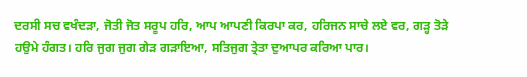ਦਰਸੀ ਸਚ ਵਖੰਦੜਾ, ਜੋਤੀ ਜੋਤ ਸਰੂਪ ਹਰਿ, ਆਪ ਆਪਣੀ ਕਿਰਪਾ ਕਰ, ਹਰਿਜਨ ਸਾਚੇ ਲਏ ਵਰ, ਗੜ੍ਹ ਤੋੜੇ ਹਉਮੇ ਹੰਗਤ। ਹਰਿ ਜੁਗ ਜੁਗ ਗੇੜ ਗੜਾਇਆ, ਸਤਿਜੁਗ ਤ੍ਰੇਤਾ ਦੁਆਪਰ ਕਰਿਆ ਪਾਰ।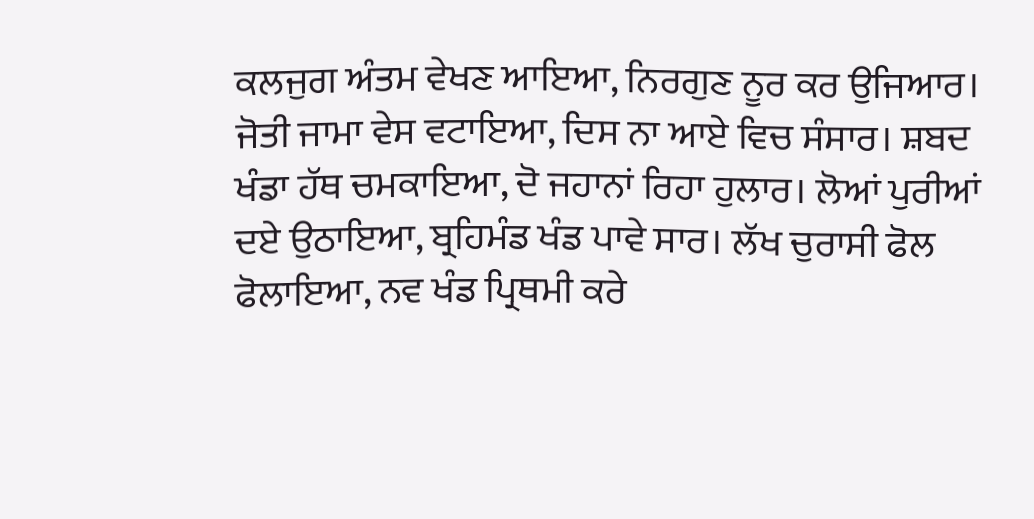ਕਲਜੁਗ ਅੰਤਮ ਵੇਖਣ ਆਇਆ, ਨਿਰਗੁਣ ਨੂਰ ਕਰ ਉਜਿਆਰ। ਜੋਤੀ ਜਾਮਾ ਵੇਸ ਵਟਾਇਆ, ਦਿਸ ਨਾ ਆਏ ਵਿਚ ਸੰਸਾਰ। ਸ਼ਬਦ ਖੰਡਾ ਹੱਥ ਚਮਕਾਇਆ, ਦੋ ਜਹਾਨਾਂ ਰਿਹਾ ਹੁਲਾਰ। ਲੋਆਂ ਪੁਰੀਆਂ ਦਏ ਉਠਾਇਆ, ਬ੍ਰਹਿਮੰਡ ਖੰਡ ਪਾਵੇ ਸਾਰ। ਲੱਖ ਚੁਰਾਸੀ ਫੋਲ ਫੋਲਾਇਆ, ਨਵ ਖੰਡ ਪ੍ਰਿਥਮੀ ਕਰੇ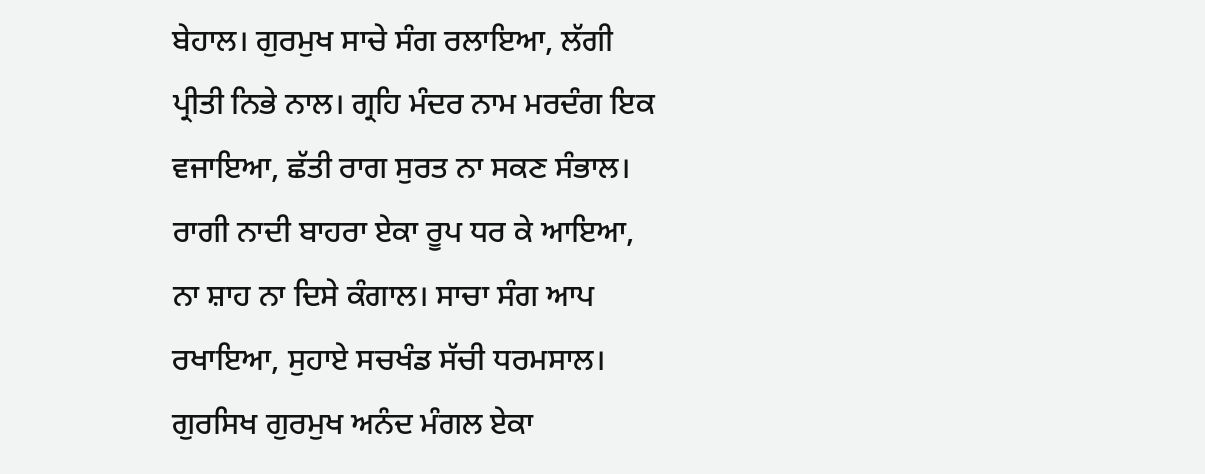ਬੇਹਾਲ। ਗੁਰਮੁਖ ਸਾਚੇ ਸੰਗ ਰਲਾਇਆ, ਲੱਗੀ ਪ੍ਰੀਤੀ ਨਿਭੇ ਨਾਲ। ਗ੍ਰਹਿ ਮੰਦਰ ਨਾਮ ਮਰਦੰਗ ਇਕ ਵਜਾਇਆ, ਛੱਤੀ ਰਾਗ ਸੁਰਤ ਨਾ ਸਕਣ ਸੰਭਾਲ। ਰਾਗੀ ਨਾਦੀ ਬਾਹਰਾ ਏਕਾ ਰੂਪ ਧਰ ਕੇ ਆਇਆ, ਨਾ ਸ਼ਾਹ ਨਾ ਦਿਸੇ ਕੰਗਾਲ। ਸਾਚਾ ਸੰਗ ਆਪ ਰਖਾਇਆ, ਸੁਹਾਏ ਸਚਖੰਡ ਸੱਚੀ ਧਰਮਸਾਲ। ਗੁਰਸਿਖ ਗੁਰਮੁਖ ਅਨੰਦ ਮੰਗਲ ਏਕਾ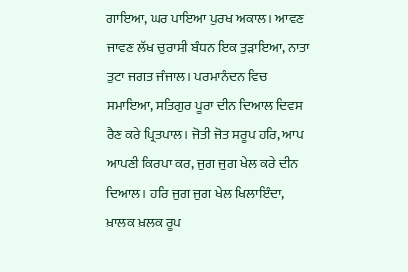ਗਾਇਆ, ਘਰ ਪਾਇਆ ਪੁਰਖ ਅਕਾਲ। ਆਵਣ ਜਾਵਣ ਲੱਖ ਚੁਰਾਸੀ ਬੰਧਨ ਇਕ ਤੁੜਾਇਆ, ਨਾਤਾ ਤੁਟਾ ਜਗਤ ਜੰਜਾਲ। ਪਰਮਾਨੰਦਨ ਵਿਚ ਸਮਾਇਆ, ਸਤਿਗੁਰ ਪੂਰਾ ਦੀਨ ਦਿਆਲ ਦਿਵਸ ਰੈਣ ਕਰੇ ਪ੍ਰਿਤਪਾਲ। ਜੋਤੀ ਜੋਤ ਸਰੂਪ ਹਰਿ, ਆਪ ਆਪਣੀ ਕਿਰਪਾ ਕਰ, ਜੁਗ ਜੁਗ ਖੇਲ ਕਰੇ ਦੀਨ ਦਿਆਲ। ਹਰਿ ਜੁਗ ਜੁਗ ਖੇਲ ਖਿਲਾਇੰਦਾ, ਖ਼ਾਲਕ ਖ਼ਲਕ ਰੂਪ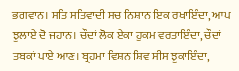ਭਗਵਾਨ। ਸਤਿ ਸਤਿਵਾਦੀ ਸਚ ਨਿਸ਼ਾਨ ਇਕ ਰਖਾਇੰਦਾ, ਆਪ ਝੁਲਾਏ ਦੋ ਜਹਾਨ। ਚੌਦਾਂ ਲੋਕ ਏਕਾ ਹੁਕਮ ਵਰਤਾਇੰਦਾ, ਚੌਦਾਂ ਤਬਕਾਂ ਪਾਏ ਆਣ। ਬ੍ਰਹਮਾ ਵਿਸ਼ਨ ਸ਼ਿਵ ਸੀਸ ਝੁਕਾਇੰਦਾ,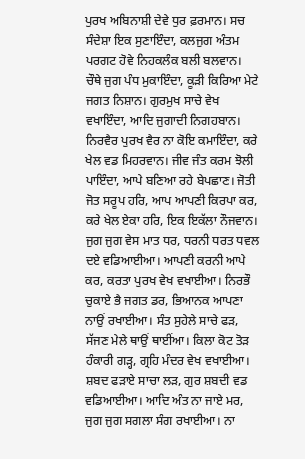ਪੁਰਖ ਅਬਿਨਾਸ਼ੀ ਦੇਵੇ ਧੁਰ ਫ਼ਰਮਾਨ। ਸਚ ਸੰਦੇਸ਼ਾ ਇਕ ਸੁਣਾਇੰਦਾ, ਕਲਜੁਗ ਅੰਤਮ ਪਰਗਟ ਹੋਵੇ ਨਿਹਕਲੰਕ ਬਲੀ ਬਲਵਾਨ। ਚੌਥੇ ਜੁਗ ਪੰਧ ਮੁਕਾਇੰਦਾ, ਕੂੜੀ ਕਿਰਿਆ ਮੇਟੇ ਜਗਤ ਨਿਸ਼ਾਨ। ਗੁਰਮੁਖ ਸਾਚੇ ਵੇਖ ਵਖਾਇੰਦਾ, ਆਦਿ ਜੁਗਾਦੀ ਨਿਗਹਬਾਨ। ਨਿਰਵੈਰ ਪੁਰਖ ਵੈਰ ਨਾ ਕੋਇ ਕਮਾਇੰਦਾ, ਕਰੇ ਖੇਲ ਵਡ ਮਿਹਰਵਾਨ। ਜੀਵ ਜੰਤ ਕਰਮ ਝੋਲੀ ਪਾਇੰਦਾ, ਆਪੇ ਬਣਿਆ ਰਹੇ ਬੇਪਛਾਣ। ਜੋਤੀ ਜੋਤ ਸਰੂਪ ਹਰਿ, ਆਪ ਆਪਣੀ ਕਿਰਪਾ ਕਰ, ਕਰੇ ਖੇਲ ਏਕਾ ਹਰਿ, ਇਕ ਇਕੱਲਾ ਨੌਜਵਾਨ। ਜੁਗ ਜੁਗ ਵੇਸ ਮਾਤ ਧਰ, ਧਰਨੀ ਧਰਤ ਧਵਲ ਦਏ ਵਡਿਆਈਆ। ਆਪਣੀ ਕਰਨੀ ਆਪੇ ਕਰ, ਕਰਤਾ ਪੁਰਖ ਵੇਖ ਵਖਾਈਆ। ਨਿਰਭੌ ਚੁਕਾਏ ਭੈ ਜਗਤ ਡਰ, ਭਿਆਨਕ ਆਪਣਾ ਨਾਉਂ ਰਖਾਈਆ। ਸੰਤ ਸੁਹੇਲੇ ਸਾਚੇ ਫੜ, ਸੱਜਣ ਮੇਲੇ ਥਾਉਂ ਥਾਈਂਆ। ਕਿਲਾ ਕੋਟ ਤੋੜ ਹੰਕਾਰੀ ਗੜ੍ਹ, ਗ੍ਰਹਿ ਮੰਦਰ ਵੇਖ ਵਖਾਈਆ। ਸ਼ਬਦ ਫੜਾਏ ਸਾਚਾ ਲੜ, ਗੁਰ ਸ਼ਬਦੀ ਵਡ ਵਡਿਆਈਆ। ਆਦਿ ਅੰਤ ਨਾ ਜਾਏ ਮਰ, ਜੁਗ ਜੁਗ ਸਗਲਾ ਸੰਗ ਰਖਾਈਆ। ਨਾ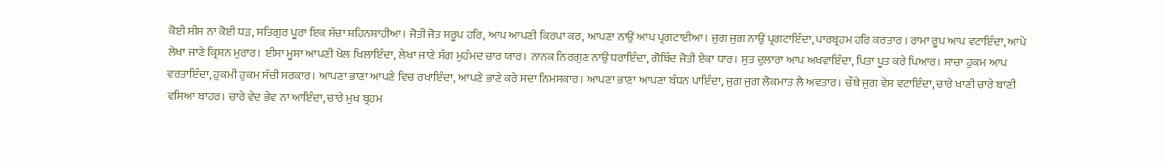ਕੋਈ ਸੀਸ ਨਾ ਕੋਈ ਧੜ, ਸਤਿਗੁਰ ਪੂਰਾ ਇਕ ਸੱਚਾ ਸ਼ਹਿਨਸ਼ਾਹੀਆ। ਜੋਤੀ ਜੋਤ ਸਰੂਪ ਹਰਿ, ਆਪ ਆਪਣੀ ਕਿਰਪਾ ਕਰ, ਆਪਣਾ ਨਾਉਂ ਆਪ ਪ੍ਰਗਟਾਈਆ। ਜੁਗ ਜੁਗ ਨਾਉਂ ਪ੍ਰਗਟਾਇੰਦਾ, ਪਾਰਬ੍ਰਹਮ ਹਰਿ ਕਰਤਾਰ । ਰਾਮਾ ਰੂਪ ਆਪ ਵਟਾਇੰਦਾ, ਆਪੇ ਲੇਖਾ ਜਾਣੇ ਕ੍ਰਿਸ਼ਨ ਮੁਰਾਰ। ਈਸਾ ਮੂਸਾ ਆਪਣੀ ਖੇਲ ਖਿਲਾਇੰਦਾ, ਲੇਖਾ ਜਾਣੇ ਸੰਗ ਮੁਹੰਮਦ ਚਾਰ ਯਾਰ। ਨਾਨਕ ਨਿਰਗੁਣ ਨਾਉਂ ਧਰਾਇੰਦਾ, ਗੋਬਿੰਦ ਜੋਤੀ ਏਕਾ ਧਾਰ। ਸੁਤ ਦੁਲਾਰਾ ਆਪ ਅਖਵਾਇੰਦਾ, ਪਿਤਾ ਪੂਤ ਕਰੇ ਪਿਆਰ। ਸਾਚਾ ਹੁਕਮ ਆਪ ਵਰਤਾਇੰਦਾ, ਹੁਕਮੀ ਹੁਕਮ ਸੱਚੀ ਸਰਕਾਰ। ਆਪਣਾ ਭਾਣਾ ਆਪਣੇ ਵਿਚ ਰਖਾਇੰਦਾ, ਆਪਣੇ ਭਾਣੇ ਕਰੇ ਸਦਾ ਨਿਮਸਕਾਰ। ਆਪਣਾ ਭਾਣਾ ਆਪਣਾ ਬੰਧਨ ਪਾਇੰਦਾ, ਜੁਗ ਜੁਗ ਲੋਕਮਾਤ ਲੈ ਅਵਤਾਰ। ਚੌਥੇ ਜੁਗ ਵੇਸ ਵਟਾਇੰਦਾ, ਚਾਰੇ ਖਾਣੀ ਚਾਰੇ ਬਾਣੀ ਵਸਿਆ ਬਾਹਰ। ਚਾਰੇ ਵੇਦ ਭੇਵ ਨਾ ਆਇੰਦਾ, ਚਾਰੇ ਮੁਖ ਬ੍ਰਹਮ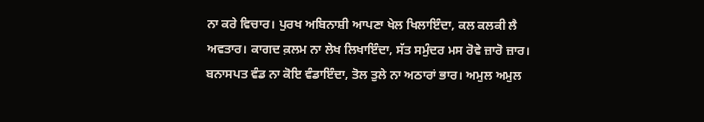ਨਾ ਕਰੇ ਵਿਚਾਰ। ਪੁਰਖ ਅਬਿਨਾਸ਼ੀ ਆਪਣਾ ਖੇਲ ਖਿਲਾਇੰਦਾ, ਕਲ ਕਲਕੀ ਲੈ ਅਵਤਾਰ। ਕਾਗਦ ਕ਼ਲਮ ਨਾ ਲੇਖ ਲਿਖਾਇੰਦਾ, ਸੱਤ ਸਮੁੰਦਰ ਮਸ ਰੋਵੇ ਜ਼ਾਰੋ ਜ਼ਾਰ। ਬਨਾਸਪਤ ਵੰਡ ਨਾ ਕੋਇ ਵੰਡਾਇੰਦਾ, ਤੋਲ ਤੁਲੇ ਨਾ ਅਠਾਰਾਂ ਭਾਰ। ਅਮੁਲ ਅਮੁਲ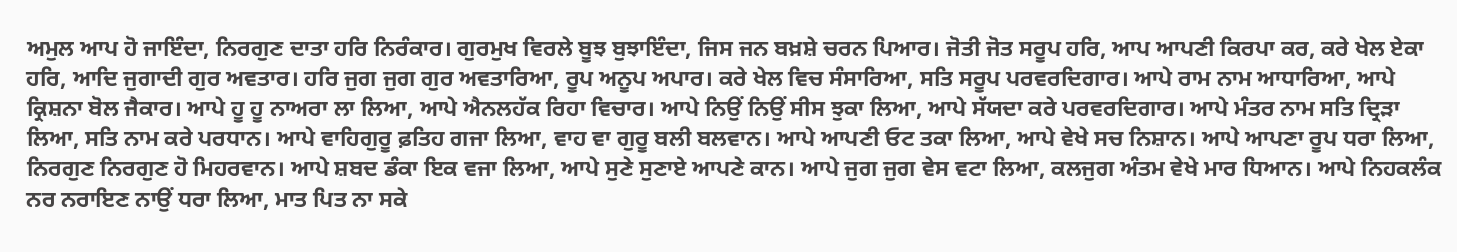ਅਮੁਲ ਆਪ ਹੋ ਜਾਇੰਦਾ, ਨਿਰਗੁਣ ਦਾਤਾ ਹਰਿ ਨਿਰੰਕਾਰ। ਗੁਰਮੁਖ ਵਿਰਲੇ ਬੂਝ ਬੁਝਾਇੰਦਾ, ਜਿਸ ਜਨ ਬਖ਼ਸ਼ੇ ਚਰਨ ਪਿਆਰ। ਜੋਤੀ ਜੋਤ ਸਰੂਪ ਹਰਿ, ਆਪ ਆਪਣੀ ਕਿਰਪਾ ਕਰ, ਕਰੇ ਖੇਲ ਏਕਾ ਹਰਿ, ਆਦਿ ਜੁਗਾਦੀ ਗੁਰ ਅਵਤਾਰ। ਹਰਿ ਜੁਗ ਜੁਗ ਗੁਰ ਅਵਤਾਰਿਆ, ਰੂਪ ਅਨੂਪ ਅਪਾਰ। ਕਰੇ ਖੇਲ ਵਿਚ ਸੰਸਾਰਿਆ, ਸਤਿ ਸਰੂਪ ਪਰਵਰਦਿਗਾਰ। ਆਪੇ ਰਾਮ ਨਾਮ ਆਧਾਰਿਆ, ਆਪੇ ਕ੍ਰਿਸ਼ਨਾ ਬੋਲ ਜੈਕਾਰ। ਆਪੇ ਹੂ ਹੂ ਨਾਅਰਾ ਲਾ ਲਿਆ, ਆਪੇ ਐਨਲਹੱਕ ਰਿਹਾ ਵਿਚਾਰ। ਆਪੇ ਨਿਉਂ ਨਿਉਂ ਸੀਸ ਝੁਕਾ ਲਿਆ, ਆਪੇ ਸੱਯਦਾ ਕਰੇ ਪਰਵਰਦਿਗਾਰ। ਆਪੇ ਮੰਤਰ ਨਾਮ ਸਤਿ ਦ੍ਰਿੜਾ ਲਿਆ, ਸਤਿ ਨਾਮ ਕਰੇ ਪਰਧਾਨ। ਆਪੇ ਵਾਹਿਗੁਰੂ ਫ਼ਤਿਹ ਗਜਾ ਲਿਆ, ਵਾਹ ਵਾ ਗੁਰੂ ਬਲੀ ਬਲਵਾਨ। ਆਪੇ ਆਪਣੀ ਓਟ ਤਕਾ ਲਿਆ, ਆਪੇ ਵੇਖੇ ਸਚ ਨਿਸ਼ਾਨ। ਆਪੇ ਆਪਣਾ ਰੂਪ ਧਰਾ ਲਿਆ, ਨਿਰਗੁਣ ਨਿਰਗੁਣ ਹੋ ਮਿਹਰਵਾਨ। ਆਪੇ ਸ਼ਬਦ ਡੰਕਾ ਇਕ ਵਜਾ ਲਿਆ, ਆਪੇ ਸੁਣੇ ਸੁਣਾਏ ਆਪਣੇ ਕਾਨ। ਆਪੇ ਜੁਗ ਜੁਗ ਵੇਸ ਵਟਾ ਲਿਆ, ਕਲਜੁਗ ਅੰਤਮ ਵੇਖੇ ਮਾਰ ਧਿਆਨ। ਆਪੇ ਨਿਹਕਲੰਕ ਨਰ ਨਰਾਇਣ ਨਾਉਂ ਧਰਾ ਲਿਆ, ਮਾਤ ਪਿਤ ਨਾ ਸਕੇ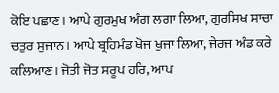ਕੋਇ ਪਛਾਣ। ਆਪੇ ਗੁਰਮੁਖ ਅੰਗ ਲਗਾ ਲਿਆ, ਗੁਰਸਿਖ ਸਾਚਾ ਚਤੁਰ ਸੁਜਾਨ। ਆਪੇ ਬ੍ਰਹਿਮੰਡ ਖੋਜ ਖੁਜਾ ਲਿਆ, ਜੇਰਜ ਅੰਡ ਕਰੇ ਕਲਿਆਣ। ਜੋਤੀ ਜੋਤ ਸਰੂਪ ਹਰਿ, ਆਪ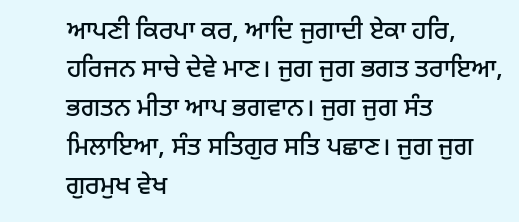ਆਪਣੀ ਕਿਰਪਾ ਕਰ, ਆਦਿ ਜੁਗਾਦੀ ਏਕਾ ਹਰਿ, ਹਰਿਜਨ ਸਾਚੇ ਦੇਵੇ ਮਾਣ। ਜੁਗ ਜੁਗ ਭਗਤ ਤਰਾਇਆ, ਭਗਤਨ ਮੀਤਾ ਆਪ ਭਗਵਾਨ। ਜੁਗ ਜੁਗ ਸੰਤ ਮਿਲਾਇਆ, ਸੰਤ ਸਤਿਗੁਰ ਸਤਿ ਪਛਾਣ। ਜੁਗ ਜੁਗ ਗੁਰਮੁਖ ਵੇਖ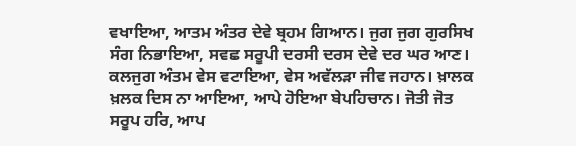ਵਖਾਇਆ, ਆਤਮ ਅੰਤਰ ਦੇਵੇ ਬ੍ਰਹਮ ਗਿਆਨ। ਜੁਗ ਜੁਗ ਗੁਰਸਿਖ ਸੰਗ ਨਿਭਾਇਆ, ਸਵਛ ਸਰੂਪੀ ਦਰਸੀ ਦਰਸ ਦੇਵੇ ਦਰ ਘਰ ਆਣ। ਕਲਜੁਗ ਅੰਤਮ ਵੇਸ ਵਟਾਇਆ, ਵੇਸ ਅਵੱਲੜਾ ਜੀਵ ਜਹਾਨ। ਖ਼ਾਲਕ ਖ਼ਲਕ ਦਿਸ ਨਾ ਆਇਆ, ਆਪੇ ਹੋਇਆ ਬੇਪਹਿਚਾਨ। ਜੋਤੀ ਜੋਤ ਸਰੂਪ ਹਰਿ, ਆਪ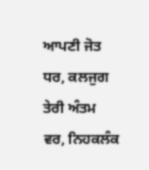ਆਪਣੀ ਜੋਤ ਧਰ, ਕਲਜੁਗ ਤੇਰੀ ਅੰਤਮ ਵਰ, ਨਿਹਕਲੰਕ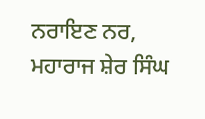ਨਰਾਇਣ ਨਰ, ਮਹਾਰਾਜ ਸ਼ੇਰ ਸਿੰਘ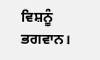ਵਿਸ਼ਨੂੰ ਭਗਵਾਨ।